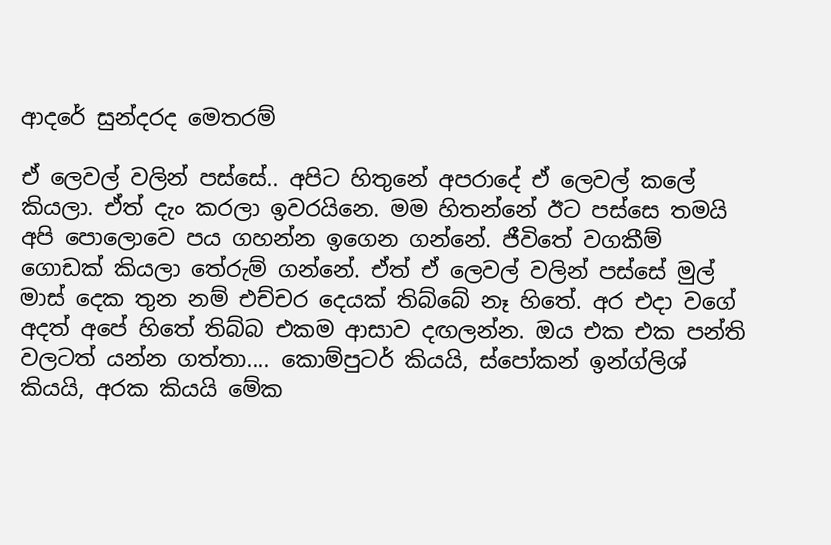ආදරේ සුන්දරද මෙතරම්

ඒ ලෙවල් වලින් පස්සේ.. අපිට හිතුනේ අපරාදේ ඒ ලෙවල් කලේ කියලා. ඒත් දැං කරලා ඉවරයිනෙ. මම හිතන්නේ ඊට පස්සෙ තමයි අපි පොලොවෙ පය ගහන්න ඉගෙන ගන්නේ. ජීවිතේ වගකීම් ගොඩක් කියලා තේරුම් ගන්නේ. ඒත් ඒ ලෙවල් වලින් පස්සේ මුල් මාස් දෙක තුන නම් එච්චර දෙයක් තිබ්බේ නෑ හිතේ. අර එදා වගේ අදත් අපේ හිතේ තිබ්බ එකම ආසාව දඟලන්න. ඔය එක එක පන්ති වලටත් යන්න ගත්තා.... කොම්පුටර් කියයි, ස්පෝකන් ඉන්ග්ලිශ් කියයි, අරක කියයි මේක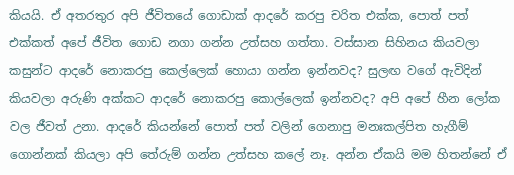කියයි. ඒ අතරතුර අපි ජීවිතයේ ගොඩාක් ආදරේ කරපු චරිත එක්ක, පොත් පත් එක්කත් අපේ ජීවිත ගොඩ නගා ගන්න උත්සහ ගත්තා. වස්සාන සිහිනය කියවලා කසුන්ට ආදරේ නොකරපු කෙල්ලෙක් හොයා ගන්න ඉන්නවද? සුලඟ වගේ ඇවිදින් කියවලා අරුණි අක්කට ආදරේ නොකරපු කොල්ලෙක් ඉන්නවද? අපි අපේ හීන ලෝක වල ජීවත් උනා. ආදරේ කියන්නේ පොත් පත් වලින් ගෙනාපු මනඃකල්පිත හැගීම් ගොන්නක් කියලා අපි තේරුම් ගන්න උත්සහ කලේ නෑ. අන්න ඒකයි මම හිතන්නේ ඒ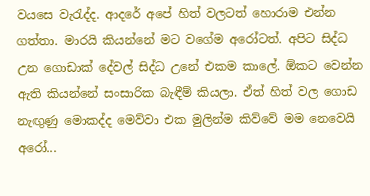වයසෙ වැරැද්ද. ආදරේ අපේ හිත් වලටත් හොරාම එන්න ගත්තා. මාරයි කියන්නේ මට වගේම අරෝටත්. අපිට සිද්ධ උන ගොඩාක් දේවල් සිද්ධ උනේ එකම කාලේ. ඕකට වෙන්න ඇති කියන්නේ සංසාරික බැඳීම් කියලා. ඒත් හිත් වල ගොඩ නැඟුණු මොකද්ද මෙව්වා එක මුලින්ම කිව්වේ මම නෙවෙයි අරෝ...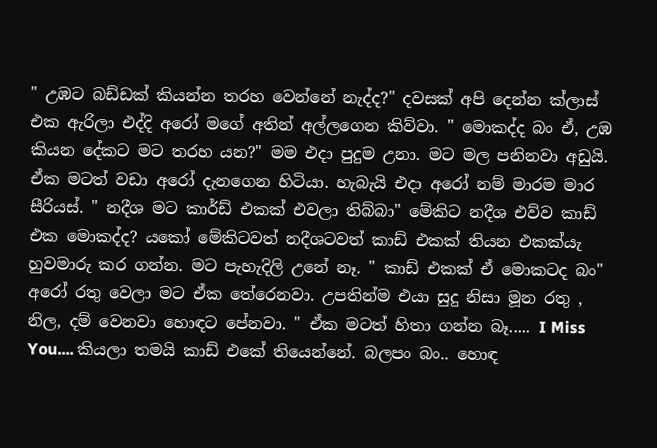" උඹට බඩ්ඩක් කියන්න තරහ වෙන්නේ නැද්ද?" දවසක් අපි දෙන්න ක්ලාස් එක ඇරිලා එද්දි අරෝ මගේ අතින් අල්ලගෙන කිව්වා. " මොකද්ද බං ඒ, උඹ කියන දේකට මට තරහ යන?" මම එදා පුදුම උනා. මට මල පනිනවා අඩුයි. ඒක මටත් වඩා අරෝ දැනගෙන හිටියා. හැබැයි එදා අරෝ නම් මාරම මාර සීරියස්. " නදීශ මට කාර්ඩ් එකක් එවලා තිබ්බා" මේකිට නදීශ එව්ව කාඩ් එක මොකද්ද? යකෝ මේකිටවත් නදීශටවත් කාඩ් එකක් තියන එකක්යැ හුවමාරු කර ගන්න. මට පැහැදිලි උනේ නෑ. " කාඩ් එකක් ඒ මොකටද බං" අරෝ රතු වෙලා මට ඒක තේරෙනවා. උපතින්ම එයා සුදු නිසා මූන රතු , නිල, දම් වෙනවා හොඳට පේනවා. " ඒක මටත් හිතා ගන්න බෑ..... I Miss You.... කියලා තමයි කාඩ් එකේ තියෙන්නේ. බලපං බං.. හොඳ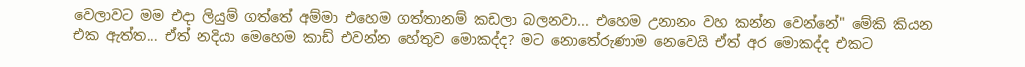වෙලාවට මම එදා ලියුම් ගත්තේ අම්මා එහෙම ගත්තානම් කඩලා බලනවා... එහෙම උනානං වහ කන්න වෙන්නේ" මේකි කියන එක ඇත්ත... ඒත් නදියා මෙහෙම කාඩ් එවන්න හේතුව මොකද්ද? මට නොතේරුණාම නෙවෙයි ඒත් අර මොකද්ද එකට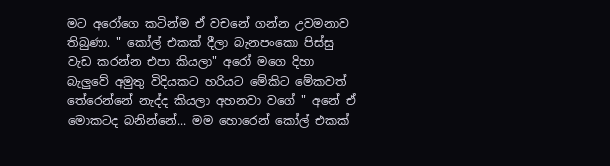මට අරෝගෙ කටින්ම ඒ වචනේ ගන්න උවමනාව තිබුණා. " කෝල් එකක් දීලා බැනපංකො පිස්සු වැඩ කරන්න එපා කියලා" අරෝ මගෙ දිහා බැලුවේ අමුතු විදියකට හරියට මේකිට මේකවත් තේරෙන්නේ නැද්ද කියලා අහනවා වගේ " අනේ ඒ මොකටද බනින්නේ... මම හොරෙන් කෝල් එකක්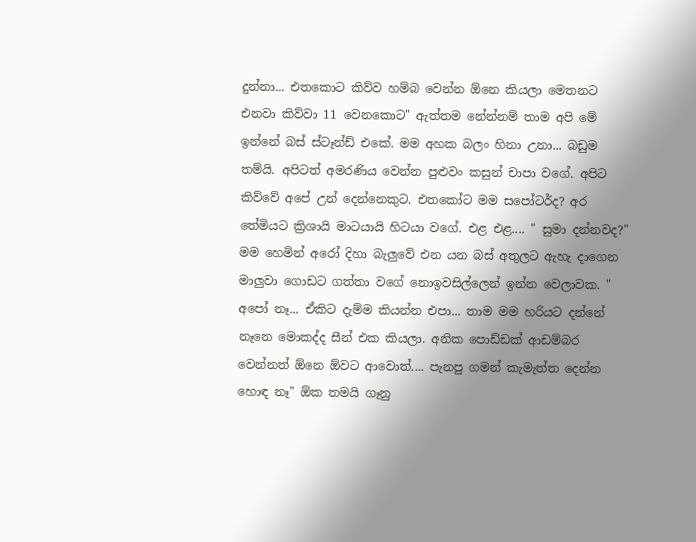දුන්නා... එතකොට කිව්ව හම්බ වෙන්න ඕනෙ කියලා මෙතනට එනවා කිව්වා 11 වෙනකොට" ඇත්තම නේන්නම් තාම අපි මේ ඉන්නේ බස් ස්ටෑන්ඩ් එකේ. මම අහක බලං හිනා උනා... බඩුම තම්යි. අපිටත් අමරණිය වෙන්න පුළුවං කසුන් චාපා වගේ. අපිට කිව්වේ අපේ උන් දෙන්නෙකුට. එතකෝට මම සපෝටර්ද? අර තේමියට ක්‍රිශායි මාටයායි හිටයා වගේ. එළ එළ.... " සුමා දන්නවද?" මම හෙමින් අරෝ දිහා බැලුවේ එන යන බස් අතුලට ඇහැ දාගෙන මාලුවා ගොඩට ගත්තා වගේ නොඉවසිල්ලෙන් ඉන්න වෙලාවක. " අපෝ නෑ... ඒකිට දැම්ම කියන්න එපා... තාම මම හරියට දන්නේ නෑනෙ මොකද්ද සීන් එක කියලා. අනික පොඩ්ඩක් ආඩම්බර වෙන්නත් ඕනෙ ඕවට ආවොත්.... පැනපු ගමන් කැමැත්ත දෙන්න හොඳ නෑ" ඕක තමයි ගෑනු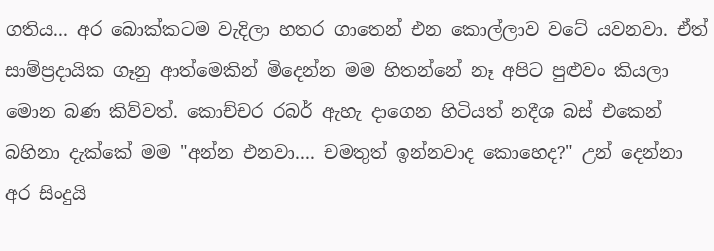ගතිය... අර බොක්කටම වැදිලා හතර ගාතෙන් එන කොල්ලාව වටේ යවනවා. ඒත් සාම්ප්‍රදායික ගෑනු ආත්මෙකින් මිදෙන්න මම හිතන්නේ නෑ අපිට පුළුවං කියලා මොන බණ කිව්වත්. කොච්චර රබර් ඇහැ දාගෙන හිටියත් නදීශ බස් එකෙන් බහිනා දැක්කේ මම "අන්න එනවා.... චමතුත් ඉන්නවාද කොහෙද?" උන් දෙන්නා අර සිංදුයි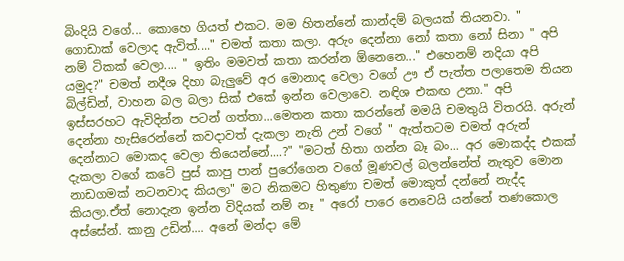බිංදියි වගේ... කොහෙ ගියත් එකට. මම හිතන්නේ කාන්දම් බලයක් තියනවා. " ගොඩාක් වෙලාද ඇවිත්...." චමත් කතා කලා. අරුං දෙන්නා නෝ කතා නෝ සිනා " අපි නම් ටිකක් වෙලා.... " ඉතිං මමවත් කතා කරන්න ඕනෙනෙ..." එහෙනම් නදියා අපි යමුද?" චමත් නදීශ දිහා බැලුවේ අර මොනාද වෙලා වගේ ඌ ඒ පැත්ත පලාතෙම තියන බිල්ඩින්, වාහන බල බලා සික් එකේ ඉන්න වෙලාවෙ. නඳිශ එකඟ උනා." අපි ඉස්සරහට ඇවිදින්න පටන් ගත්තා...මෙතන කතා කරන්නේ මමයි චමතුයි විතරයි. අරුන් දෙන්නා හැසිරෙන්නේ කවදාවත් දැකලා නැති උන් වගේ " ඇත්තටම චමත් අරුන් දෙන්නාට මොකද වෙලා තියෙන්නේ....?" "මටත් හිතා ගන්න බෑ බං... අර මොකද්ද එකක් දැකලා වගේ කටේ පුස් කාපු පාන් පුරෝගෙන වගේ මූණවල් බලන්නේත් නැතුව මොන නාඩගමක් නටනවාද කියලා" මට නිකමට හිතුණා චමත් මොකුත් දන්නේ නැද්ද කියලා.ඒත් නොදැන ඉන්න විදියක් නම් නෑ " අරෝ පාරෙ නෙවෙයි යන්නේ තණකොල අස්සේන්. කානු උඩින්.... අනේ මන්දා මේ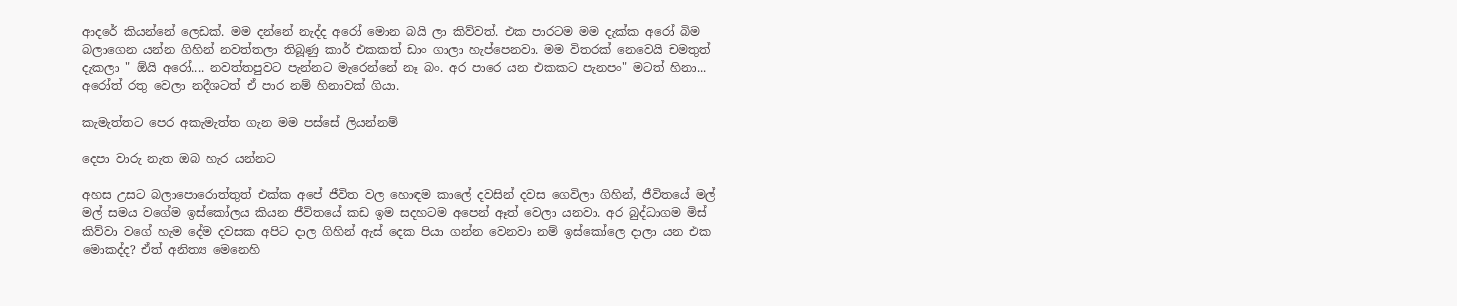ආදරේ කියන්නේ ලෙඩක්. මම දන්නේ නැද්ද අරෝ මොන බයි ලා කිව්වත්. එක පාරටම මම දැක්ක අරෝ බිම බලාගෙන යන්න ගිහින් නවත්තලා තිබූණු කාර් එකකත් ඩාං ගාලා හැප්පෙනවා. මම විතරක් නෙවෙයි චමතුත් දැකලා " ඕයි අරෝ.... නවත්තපුවට පැන්නට මැරෙන්නේ නෑ බං. අර පාරෙ යන එකකට පැනපං" මටත් හිනා... අරෝත් රතු වෙලා නදීශටත් ඒ පාර නම් හිනාවක් ගියා.

කැමැත්තට පෙර අකැමැත්ත ගැන මම පස්සේ ලියන්නම්

දෙපා වාරු නැත ඔබ හැර යන්නට

අහස උසට බලාපොරොත්තුත් එක්ක අපේ ජීවිත වල හොඳම කාලේ දවසින් දවස ගෙවිලා ගිහින්, ජීවිතයේ මල් මල් සමය වගේම ඉස්කෝලය කියන ජීවිතයේ කඩ ඉම සදහටම අපෙන් ඈත් වෙලා යනවා. අර බුද්ධාගම මිස් කිව්වා වගේ හැම දේම දවසක අපිට දාල ගිහින් ඇස් දෙක පියා ගන්න වෙනවා නම් ඉස්කෝලෙ දාලා යන එක මොකද්ද? ඒත් අනිත්‍ය මෙනෙහි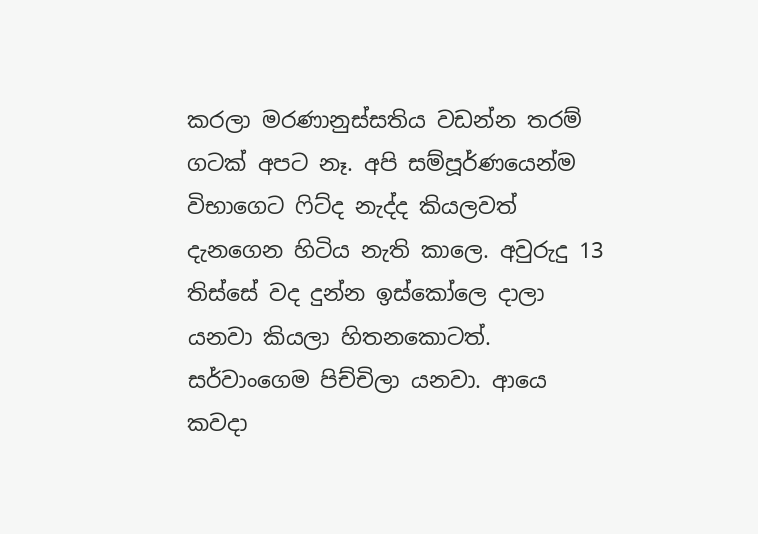කරලා මරණානුස්සතිය වඩන්න තරම් ගටක් අපට නෑ. අපි සම්පූර්ණයෙන්ම විභාගෙට ෆිට්ද නැද්ද කියලවත් දැනගෙන හිටිය නැති කාලෙ. අවුරුදු 13 තිස්සේ වද දුන්න ඉස්කෝලෙ දාලා යනවා කියලා හිතනකොටත්. සර්වාංගෙම පිච්චිලා යනවා. ආයෙ කවදා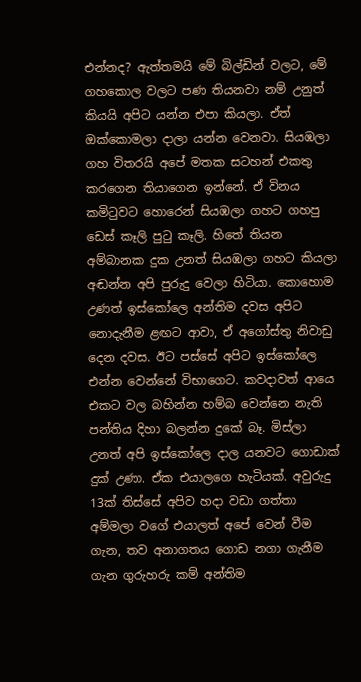එන්නද? ඇත්තමයි මේ බිල්ඩින් වලට, මේ ගහකොල වලට පණ තියනවා නම් උනුත් කියයි අපිට යන්න එපා කියලා. ඒත් ඔක්කොමලා දාලා යන්න වෙනවා. සියඹලා ගහ විතරයි අපේ මතක සටහන් එකතු කරගෙන තියාගෙන ඉන්නේ. ඒ විනය කමිටුවට හොරෙන් සියඹලා ගහට ගහපු ඩෙස් කෑලි පුටු කෑලි. හිතේ තියන අම්බානක දුක උනත් සියඹලා ගහට කියලා අඬන්න අපි පුරුදු වෙලා හිටියා. කොහොම උණත් ඉස්කෝලෙ අන්තිම දවස අපිට නොදැනීම ළඟට ආවා, ඒ අගෝස්තු නිවාඩු දෙන දවස. ඊට පස්සේ අපිට ඉස්කෝලෙ එන්න වෙන්නේ විභාගෙට. කවදාවත් ආයෙ එකට වල බහින්න හම්බ වෙන්නෙ නැති පන්තිය දිහා බලන්න දුකේ බෑ. මිස්ලා උනත් අපි ඉස්කෝලෙ දාල යනවට ගොඩාක් දුක් උණා. ඒක එයාලගෙ හැටියක්. අවුරුදු 13ක් තිස්සේ අපිව හදා වඩා ගත්තා අම්මලා වගේ එයාලත් අපේ වෙන් වීම ගැන, තව අනාගතය ගොඩ නගා ගැනීම ගැන ගුරුහරු කම් අන්තිම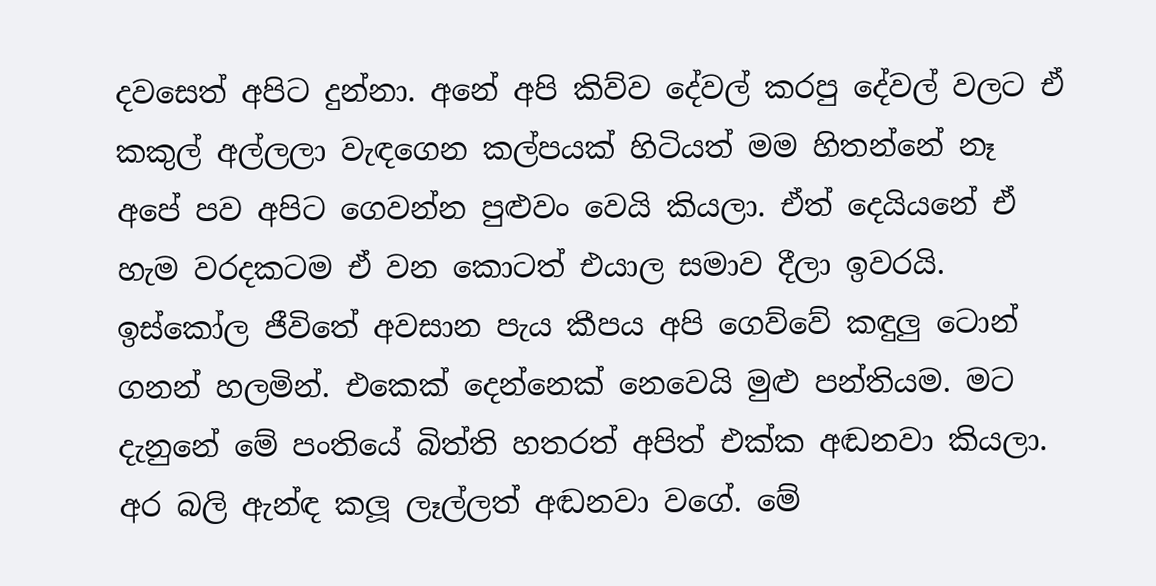දවසෙත් අපිට දුන්නා. අනේ අපි කිව්ව දේවල් කරපු දේවල් වලට ඒ කකුල් අල්ලලා වැඳගෙන කල්පයක් හිටියත් මම හිතන්නේ නෑ අපේ පව අපිට ගෙවන්න පුළුවං වෙයි කියලා. ඒත් දෙයියනේ ඒ හැම වරදකටම ඒ වන කොටත් එයාල සමාව දීලා ඉවරයි. ඉස්කෝල ජීවිතේ අවසාන පැය කීපය අපි ගෙව්වේ කඳුලු ටොන් ගනන් හලමින්. එකෙක් දෙන්නෙක් නෙවෙයි මුළු පන්තියම. මට දැනුනේ මේ පංතියේ බිත්ති හතරත් අපිත් එක්ක අඬනවා කියලා. අර බලි ඇන්ඳ කලූ ලෑල්ලත් අඬනවා වගේ. මේ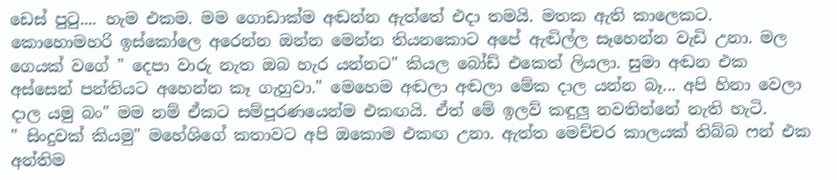ඩෙස් පුටු.... හැම එකම. මම ගොඩාක්ම අඬන්න ඇත්තේ එදා තමයි. මතක ඇති කාලෙකට. කොහොමහරි ඉස්කෝලෙ අරෙන්න ඔන්න මෙන්න තියනකොට අපේ ඇඬිල්ල සෑහෙන්න වැඩි උනා. මල ගෙයක් වගේ " දෙපා වාරු නැත ඔබ හැර යන්නට" කියල බෝඩ් එකෙත් ලියලා. සුමා අඬන එක අස්සෙන් පන්තියට අහෙන්න කෑ ගැහුවා." මෙහෙම අඬලා අඬලා මේක දාල යන්න බෑ... අපි හිනා වෙලා දාල යමු බං" මම නම් ඒකට සම්පූරණයෙන්ම එකඟයි. ඒත් මේ ඉලව් කඳුලු නවතින්නේ නැති හැටි.
" සිංදුවක් කියමු" මහේශිගේ කතාවට අපි ඔකොම එකඟ උනා. ඇත්ත මෙච්චර කාලයක් තිබ්බ ෆන් එක අන්තිම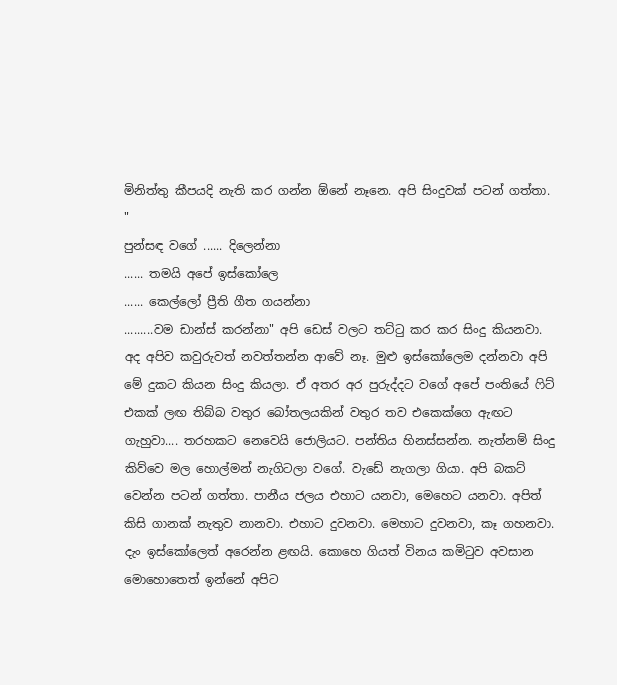මිනිත්තු කීපයදි නැති කර ගන්න ඕනේ නෑනෙ. අපි සිංදුවක් පටන් ගත්තා. "
පුන්සඳ වගේ ...... දිලෙන්නා
...... තමයි අපේ ඉස්කෝලෙ
...... කෙල්ලෝ ප්‍රීති ගීත ගයන්නා
.........වම ඩාන්ස් කරන්නා" අපි ඩෙස් වලට තට්ටු කර කර සිංදු කියනවා. අද අපිව කවුරුවත් නවත්තන්න ආවේ නෑ. මුළු ඉස්කෝලෙම දන්නවා අපි මේ දුකට කියන සිංදු කියලා. ඒ අතර අර පුරුද්දට වගේ අපේ පංතියේ ෆිට් එකක් ලඟ තිබ්බ වතුර බෝතලයකින් වතුර තව එකෙක්ගෙ ඇඟට ගැහුවා.... තරහකට නෙවෙයි ජොලියට. පන්තිය හිනස්සන්න. නැත්නම් සිංදු කිව්වෙ මල හොල්මන් නැගිටලා වගේ. වැඩේ නැගලා ගියා. අපි බකට් වෙන්න පටන් ගත්තා. පානීය ජලය එහාට යනවා, මෙහෙට යනවා. අපිත් කිසි ගානක් නැතුව නානවා. එහාට දුවනවා. මෙහාට දුවනවා, කෑ ගහනවා. දැං ඉස්කෝලෙත් අරෙන්න ළඟයි. කොහෙ ගියත් විනය කමිටුව අවසාන මොහොතෙත් ඉන්නේ අපිට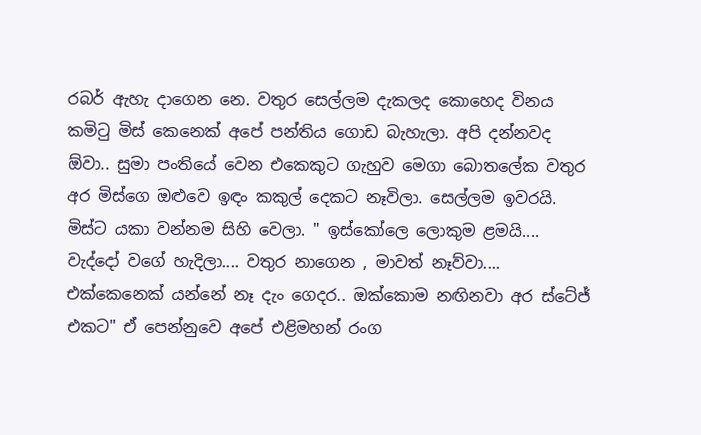රබර් ඇහැ දාගෙන නෙ. වතුර සෙල්ලම දැකලද කොහෙද විනය කමිටු මිස් කෙනෙක් අපේ පන්තිය ගොඩ බැහැලා. අපි දන්නවද ඕවා.. සුමා පංතියේ වෙන එකෙකුට ගැහුව මෙගා බොතලේක වතුර අර මිස්ගෙ ඔළුවෙ ඉඳං කකුල් දෙකට නෑවිලා. සෙල්ලම ඉවරයි. මිස්ට යකා වන්නම සිහි වෙලා. " ඉස්කෝලෙ ලොකුම ළමයි.... වැද්දෝ වගේ හැදිලා.... වතුර නාගෙන , මාවත් නෑව්වා.... එක්කෙනෙක් යන්නේ නෑ දැං ගෙදර.. ඔක්කොම නඟිනවා අර ස්ටේජ් එකට" ඒ පෙන්නුවෙ අපේ එළිමහන් රංග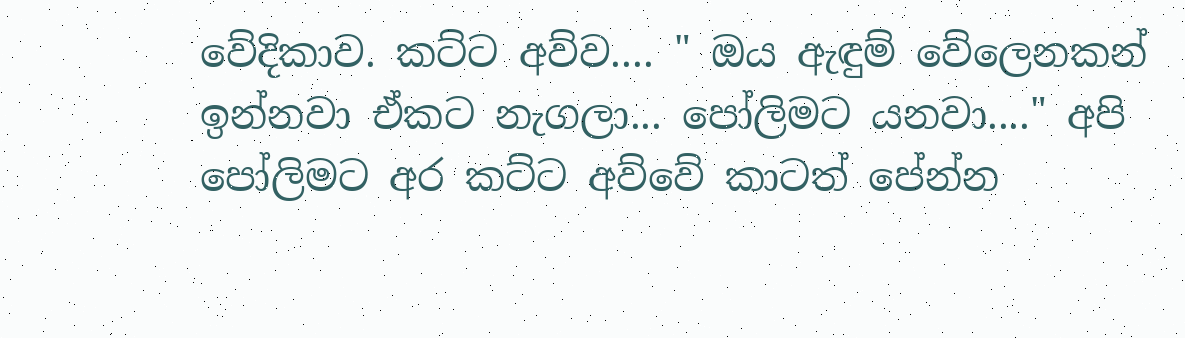වේදිකාව. කට්ට අව්ව.... " ඔය ඇඳුම් වේලෙනකන් ඉන්නවා ඒකට නැගලා... පෝලිමට යනවා...." අපි පෝලිමට අර කට්ට අව්වේ කාටත් පේන්න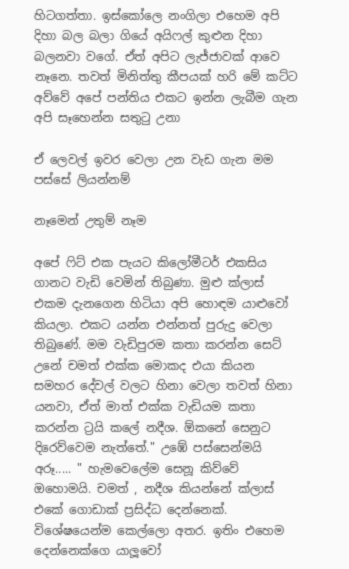හිටගත්තා. ඉස්කෝලෙ නංගිලා එහෙම අපි දිහා බල බලා ගියේ අයිෆල් කුළුන දිහා බලනවා වගේ. ඒත් අපිට ලැජ්ජාවක් ආවෙ නෑනෙ. තවත් මිනිත්තු කීපයක් හරි මේ කට්ට අව්වේ අපේ පන්තිය එකට ඉන්න ලැබීම ගැන අපි සෑහෙන්න සතුටු උනා

ඒ ලෙවල් ඉවර වෙලා උන වැඩ ගැන මම පස්සේ ලියන්නම්

නෑමෙන් උතුම් නෑම

අපේ ෆිට් එක පැයට කිලෝමීටර් එකසිය ගානට වැඩි වෙමින් තිබුණා. මුළු ක්ලාස් එකම දැනගෙන හිටියා අපි හොඳම යාළුවෝ කියලා. එකට යන්න එන්නත් පුරුදු වෙලා තිබුණේ. මම වැඩිපුරම කතා කරන්න සෙට් උනේ චමත් එක්ක මොකද එයා කියන සමහර දේවල් වලට හිනා වෙලා තවත් හිනා යනවා, ඒත් මාත් එක්ක වැඩියම කතා කරන්න ට්‍රයි කලේ නදීශ. ඕකනේ සෙනුට දිරෙව්වෙම නැත්තේ." උඹේ පස්සෙන්මයි අරූ..... " හැමවෙලේම සෙනූ කිව්වේ ඔහොමයි. චමත් , නදීශ කියන්නේ ක්ලාස් එකේ ගොඩාක් ප්‍රසිද්ධ දෙන්නෙක්. විශේෂයෙන්ම කෙල්ලො අතර. ඉතිං එහෙම දෙන්නෙක්ගෙ යාලූවෝ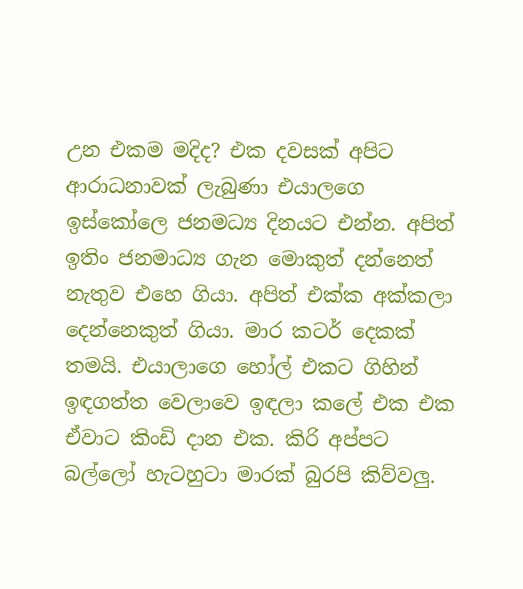උන එකම මදිද? එක දවසක් අපිට ආරාධනාවක් ලැබුණා එයාලගෙ ඉස්කෝලෙ ජනමධ්‍ය දිනයට එන්න. අපිත් ඉතිං ජනමාධ්‍ය ගැන මොකුත් දන්නෙත් නැතුව එහෙ ගියා. අපිත් එක්ක අක්කලා දෙන්නෙකුත් ගියා. මාර කටර් දෙකක් තමයි. එයාලාගෙ හෝල් එකට ගිහින් ඉඳගත්ත වෙලාවෙ ඉඳලා කලේ එක එක ඒවාට කිංඩි දාන එක. කිරි අප්පට බල්ලෝ හැටහුටා මාරක් බුරපි කිව්වලු.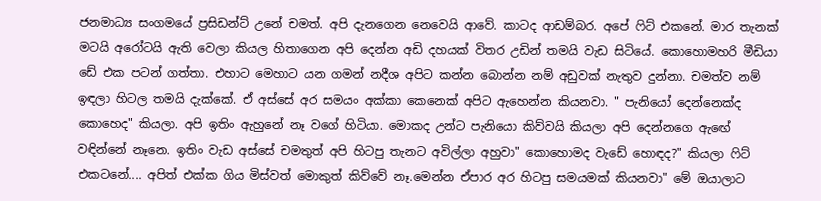ජනමාධ්‍ය සංගමයේ ප්‍රසිඩන්ට් උනේ චමත්. අපි දැනගෙන නෙවෙයි ආවේ. කාටද ආඩම්බර. අපේ ෆිට් එකනේ. මාර තැනක් මටයි අරෝටයි ඇති වෙලා කියල හිතාගෙන අපි දෙන්න අඩි දහයක් විතර උඩින් තමයි වැඩ සිටියේ. කොහොමහරි මීඩියා ඩේ එක පටන් ගත්තා. එහාට මෙහාට යන ගමන් නදීශ අපිට කන්න බොන්න නම් අඩුවක් නැතුව දුන්නා. චමත්ව නම් ඉඳලා හිටල තමයි දැක්කේ. ඒ අස්සේ අර සමයං අක්කා කෙනෙක් අපිට ඇහෙන්න කියනවා. " පැනියෝ දෙන්නෙක්ද කොහෙද" කියලා. අපි ඉතිං ඇහුනේ නෑ වගේ හිටියා. මොකද උන්ට පැනියො කිව්වයි කියලා අපි දෙන්නගෙ ඇඟේ වඳින්නේ නෑනෙ. ඉතිං වැඩ අස්සේ චමතුත් අපි හිටපු තැනට අවිල්ලා අහුවා" කොහොමද වැඩේ හොඳද?" කියලා ෆිට් එකටනේ.... අපිත් එක්ක ගිය මිස්වත් මොකුත් කිව්වේ නෑ.මෙන්න ඒපාර අර හිටපු සමයමක් කියනවා" මේ ඔයාලාට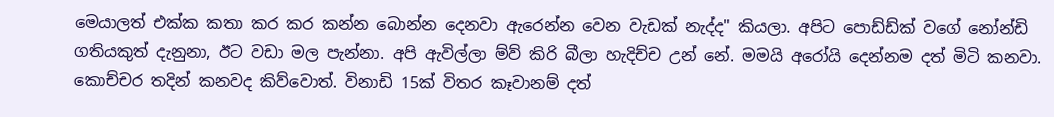මෙයාලත් එක්ක කතා කර කර කන්න බොන්න දෙනවා ඇරෙන්න වෙන වැඩක් නැද්ද" කියලා. අපිට පොඩ්ඩ්ක් වගේ නෝන්ඩි ගතියකුත් දැනුනා, ඊට වඩා මල පැන්නා. අපි ඇවිල්ලා ම්ව් කිරි බීලා හැදිච්ච උන් නේ. මමයි අරෝයි දෙන්නම දත් මිටි කනවා. කොච්චර තදින් කනවද කිව්වොත්. විනාඩි 15ක් විතර කෑවානම් දත්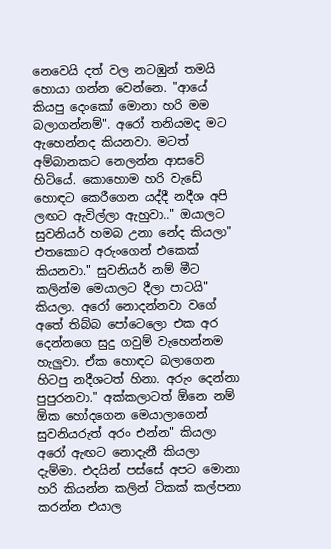නෙවෙයි දත් වල නටඹුන් තමයි හොයා ගන්න වෙන්නෙ. "ආයේ කියපු දෙංකෝ මොනා හරි මම බලාගන්නම්". අරෝ තනියමද මට ඇහෙන්නද කියනවා. මටත් අම්බානකට නෙලන්න ආසවේ හිටියේ. කොහොම හරි වැඩේ හොඳට කෙරීගෙන යද්දී නදීශ අපි ලඟට ඇවිල්ලා ඇහුවා.." ඔයාලට සුවනියර් හමබ උනා නේද කියලා" එතකොට අරුංගෙන් එකෙක් කියනවා." සුවනියර් නම් මීට කලින්ම මෙයාලට දීලා පාටයි" කියලා. අරෝ නොදන්නවා වගේ අතේ තිබ්බ පෝටෙලො එක අර දෙන්නගෙ සුදු ගවුම් වැහෙන්නම හැලුවා. ඒක හොඳට බලාගෙන හිටපු නදීශටත් හිනා. අරුං දෙන්නා පුපුරනවා." අක්කලාටත් ඕනෙ නම් ඕක හෝදගෙන මෙයාලාගෙන් සුවනියරුත් අරං එන්න" කියලා අරෝ ඇඟට නොදැනී කියලා දැම්මා. එදයින් පස්සේ අපට මොනා හරි කියන්න කලින් ටිකක් කල්පනා කරන්න එයාල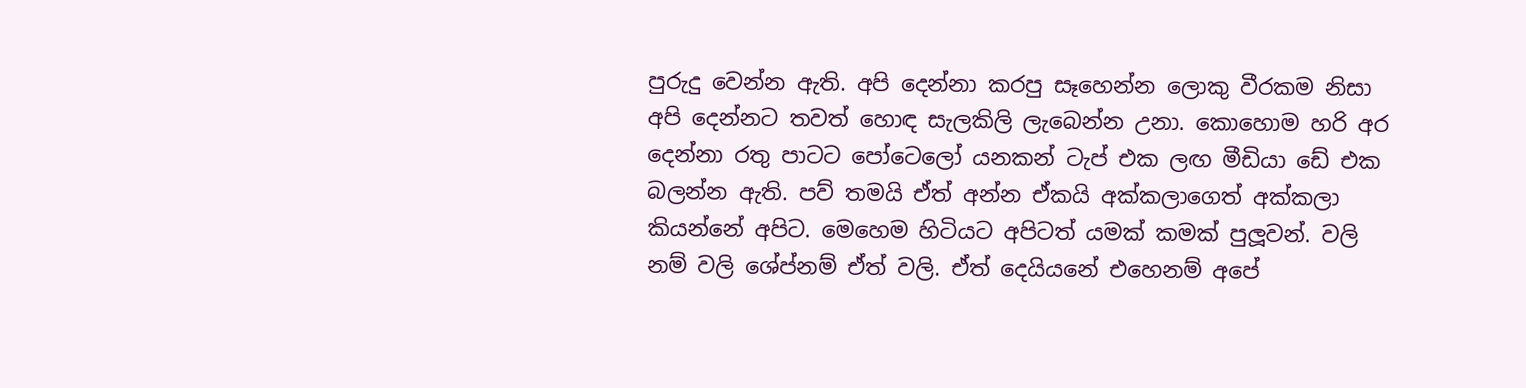පුරුදු වෙන්න ඇති. අපි දෙන්නා කරපු සෑහෙන්න ලොකු වීරකම නිසා අපි දෙන්නට තවත් හොඳ සැලකිලි ලැබෙන්න උනා. කොහොම හරි අර දෙන්නා රතු පාටට පෝටෙලෝ යනකන් ටැප් එක ලඟ මීඩියා ඩේ එක බලන්න ඇති. පව් තමයි ඒත් අන්න ඒකයි අක්කලාගෙත් අක්කලා කියන්නේ අපිට. මෙහෙම හිටියට අපිටත් යමක් කමක් පුලූවන්. වලි නම් වලි ශේප්නම් ඒත් වලි. ඒත් දෙයියනේ එහෙනම් අපේ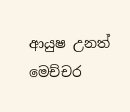ආයුෂ උනත් මෙච්චර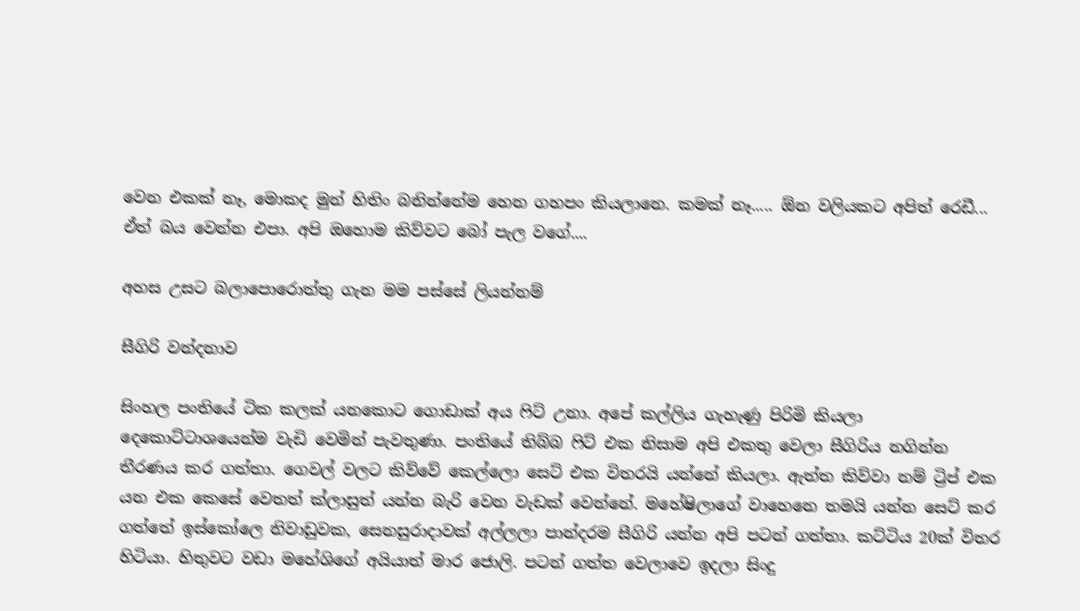වෙන එකක් නෑ, මොකද මුන් හිතිං බනින්නේම හෙන ගහපං කියලානෙ. කමක් නෑ..... ඕන වලියකට අපිත් රෙඩී... ඒත් බය වෙන්න එපා. අපි ඔහොම කිව්වට බෝ පැල වගේ....

අහස උසට බලාපොරොත්තු ගැන මම පස්සේ ලියන්නම්

සීගිරි වන්දනාව

සිංහල පංතියේ ටික කලක් යනකොට ගොඩාක් අය ෆිට් උනා. අපේ කල්ලිය ගැහැණු පිරිමි කියලා දෙකොට්ටාශයෙන්ම වැඩි වෙමින් පැවතුණා. පංතියේ තිබ්බ ෆිට් එක නිසාම අපි එකතු වෙලා සීගිරිය නගින්න තීරණය කර ගත්තා. ගෙවල් වලට කිව්වේ කෙල්ලො සෙට් එක විතරයි යන්නේ කියලා. ඇත්ත කිව්වා නම් ට්‍රිප් එක යන එක කෙසේ වෙතත් ක්ලාසුත් යන්න බැරි වෙන වැඩක් වෙන්නේ. මහේෂිලාගේ වාහෙනෙ තමයි යන්න සෙට් කර ගත්තේ ඉස්කෝලෙ නිවාඩුවක, සෙනසුරාදාවක් අල්ලලා පාන්දරම සීගිරි යන්න අපි පටන් ගත්තා. කට්ටිය 20ක් විතර හිටියා. හිතුවට වඩා මහේශිගේ අයියාත් මාර ජොලි. පටන් ගත්ත වෙලාවෙ ඉදලා සිංදු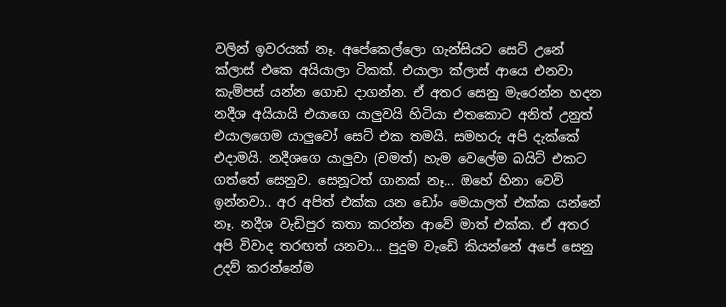වලින් ඉවරයක් නෑ. අපේකෙල්ලො ගැන්සියට සෙට් උනේ ක්ලාස් එකෙ අයියාලා ටිකක්. එයාලා ක්ලාස් ආයෙ එනවා කැම්පස් යන්න ගොඩ දාගන්න. ඒ අතර සෙනු මැරෙන්න හදන නදීශ අයියායි එයාගෙ යාලුවයි හිටියා එතකොට අනිත් උනුත් එයාලගෙම යාලුවෝ සෙට් එක තමයි. සමහරු අපි දැක්කේ එදාමයි. නදීශගෙ යාලුවා (චමත්) හැම වෙලේම බයිට් එකට ගත්තේ සෙනුව. සෙනූටත් ගානක් නෑ... ඔහේ හිනා වෙවි ඉන්නවා.. අර අපිත් එක්ක යන ඩෝං මෙයාලත් එක්ක යන්නේ නෑ. නදීශ වැඩිපුර කතා කරන්න ආවේ මාත් එක්ක. ඒ අතර අපි විවාද තරඟත් යනවා... පුදුම වැඩේ කියන්නේ අපේ සෙනු උදව් කරන්නේම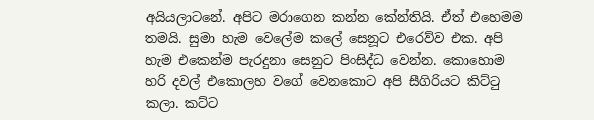අයියලාටනේ. අපිට මරාගෙන කන්න කේන්තියි. ඒත් එහෙමම තමයි. සුමා හැම වෙලේම කලේ සෙනූට එරෙව්ව එක. අපි හැම එකෙන්ම පැරදුනා සෙනුට පිංසිද්ධ වෙන්න. කොහොම හරි දවල් එකොලහ වගේ වෙනකොට අපි සීගිරියට කිට්ටු කලා. කට්ට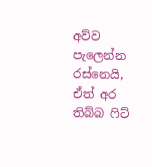අව්ව පැලෙන්න රස්නෙයි, ඒත් අර තිබ්බ ෆිට්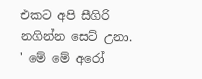එකට අපි සීගිරි නගින්න සෙට් උනා. ' මේ මේ අරෝ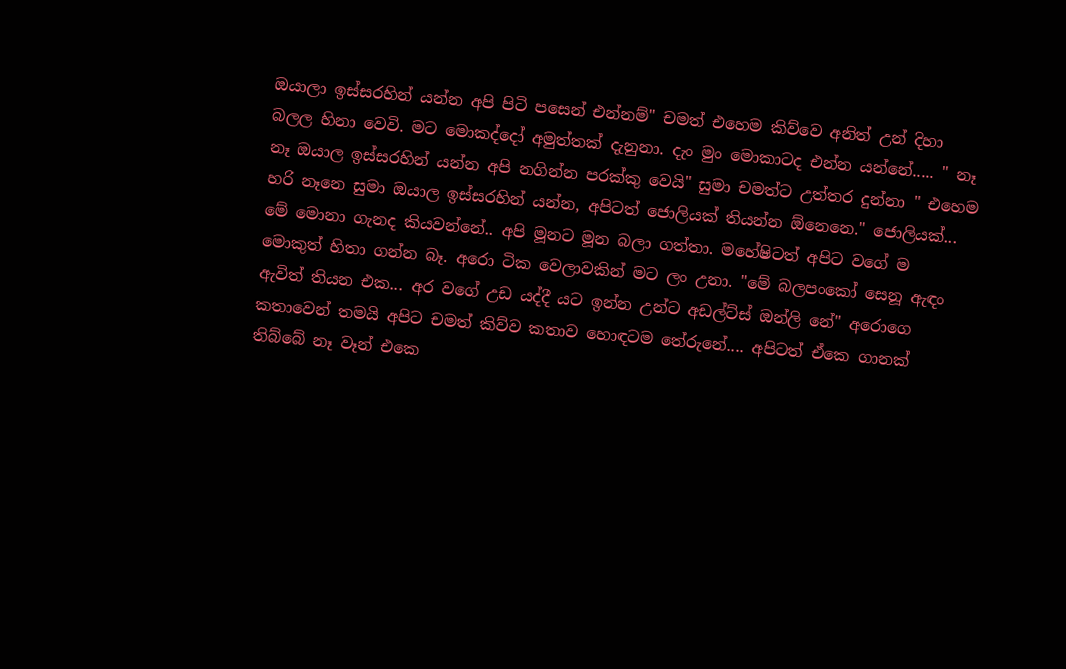ඔයාලා ඉස්සරහින් යන්න අපි පිටි පසෙන් එන්නම්" චමත් එහෙම කිව්වෙ අනිත් උන් දිහා බලල හිනා වෙවි. මට මොකද්දෝ අමුත්තක් දැනුනා. දැං මුං මොකාටද එන්න යන්නේ..... " නෑ නෑ ඔයාල ඉස්සරහින් යන්න අපි නගින්න පරක්කු වෙයි" සුමා චමත්ට උත්තර දුන්නා " එහෙම හරි නෑනෙ සුමා ඔයාල ඉස්සරහින් යන්න, අපිටත් ජොලියක් තියන්න ඕනෙනෙ." ජොලියක්... මේ මොනා ගැනද කියවන්නේ.. අපි මූනට මූන බලා ගත්තා. මහේෂිටත් අපිට වගේ ම මොකුත් හිතා ගන්න බෑ. අරො ටික වෙලාවකින් මට ලං උනා. "මේ බලපංකෝ සෙනූ ඇඳං ඇවිත් තියන එක... අර වගේ උඩ යද්දී යට ඉන්න උන්ට අඩල්ට්ස් ඔන්ලි නේ" අරොගෙ කතාවෙන් තමයි අපිට චමත් කිව්ව කතාව හොඳටම තේරුනේ.... අපිටත් ඒකෙ ගානක් තිබ්බේ නෑ වෑන් එකෙ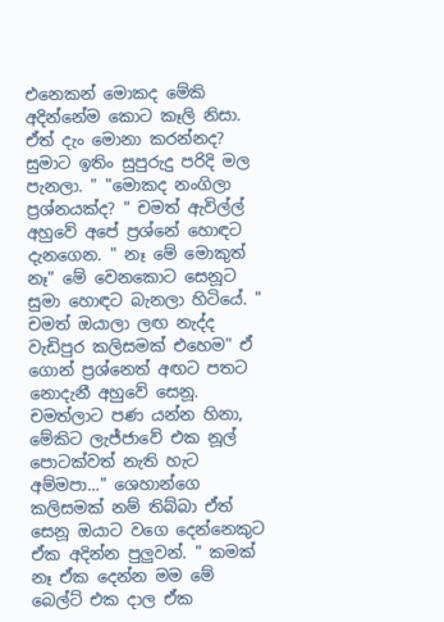එනෙකන් මොකද මේකි අදින්නේම කොට කෑලි නිසා. ඒත් දැං මොනා කරන්නද? සුමාට ඉතිං සුපුරුදු පරිදි මල පැනලා. " "මොකද නංගිලා ප්‍රශ්නයක්ද? " චමත් ඇවිල්ල් අහුවේ අපේ ප්‍රශ්නේ හොඳට දැනගෙන. " නෑ මේ මොකුත් නෑ" මේ වෙනකොට සෙනූට සුමා හොඳට බැනලා හිටියේ. " චමත් ඔයාලා ලඟ නැද්ද වැඩිපුර කලිසමක් එහෙම" ඒ ගොන් ප්‍රශ්නෙත් අඟට පතට නොදැනී අහුවේ සෙනූ. චමත්ලාට පණ යන්න හිනා, මේකිට ලැජ්ජාවේ එක නූල් පොටක්වත් නැති හැට අම්මපා..." ශෙහාන්ගෙ කලිසමක් නම් තිබ්බා ඒත් සෙනූ ඔයාට වගෙ දෙන්නෙකුට ඒක අදින්න පුලුවන්. " කමක් නෑ ඒක දෙන්න මම මේ බෙල්ට් එක දාල ඒක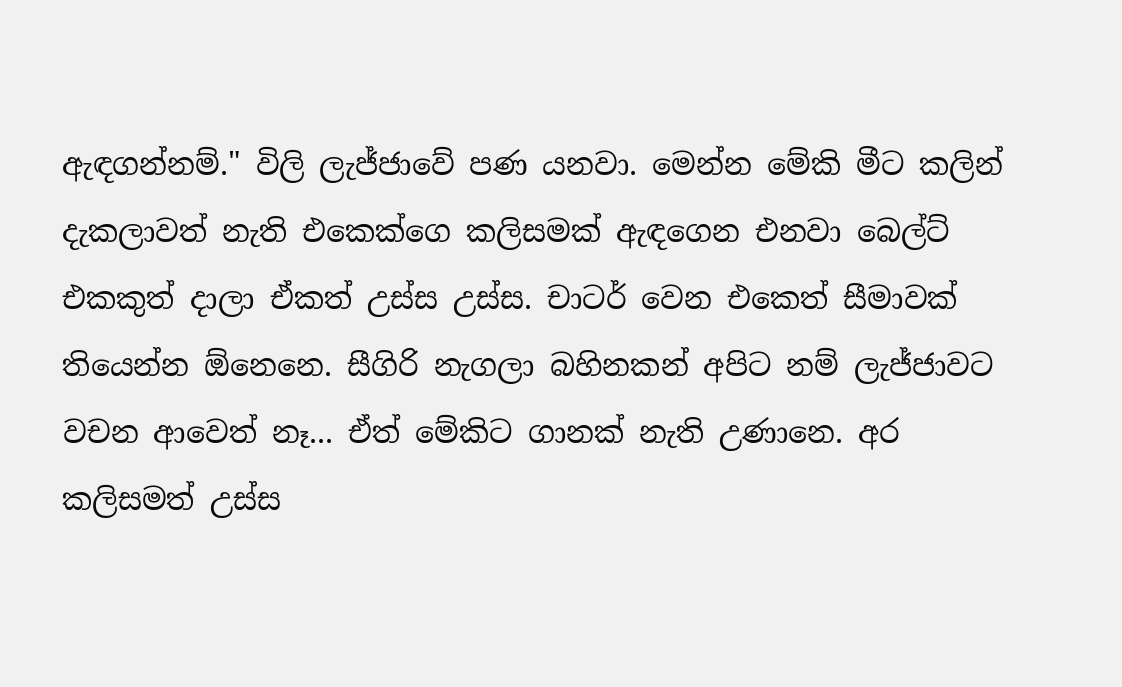ඇඳගන්නම්." විලි ලැජ්ජාවේ පණ යනවා. මෙන්න මේකි මීට කලින් දැකලාවත් නැති එකෙක්ගෙ කලිසමක් ඇඳගෙන එනවා බෙල්ට් එකකුත් දාලා ඒකත් උස්ස උස්ස. චාටර් වෙන එකෙත් සීමාවක් තියෙන්න ඕනෙනෙ. සීගිරි නැගලා බහිනකන් අපිට නම් ලැජ්ජාවට වචන ආවෙත් නෑ... ඒත් මේකිට ගානක් නැති උණානෙ. අර කලිසමත් උස්ස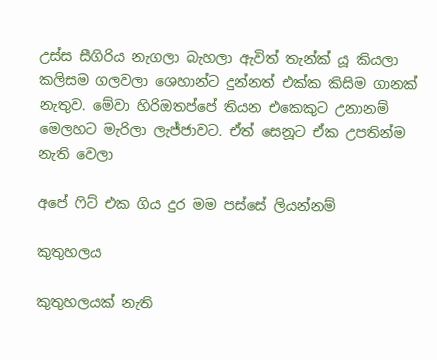උස්ස සීගිරිය නැගලා බැහලා ඇවිත් තැන්ක් යූ කියලා කලිසම ගලවලා ශෙහාන්ට දුන්නත් එක්ක කිසිම ගානක් නැතුව. මේවා හිරිඔතප්පේ තියන එකෙකුට උනානම් මෙලහට මැරිලා ලැජ්ජාවට. ඒත් සෙනූට ඒක උපතින්ම නැති වෙලා

අපේ ෆිට් එක ගිය දුර මම පස්සේ ලියන්නම්

කුතුහලය

කුතුහලයක් නැති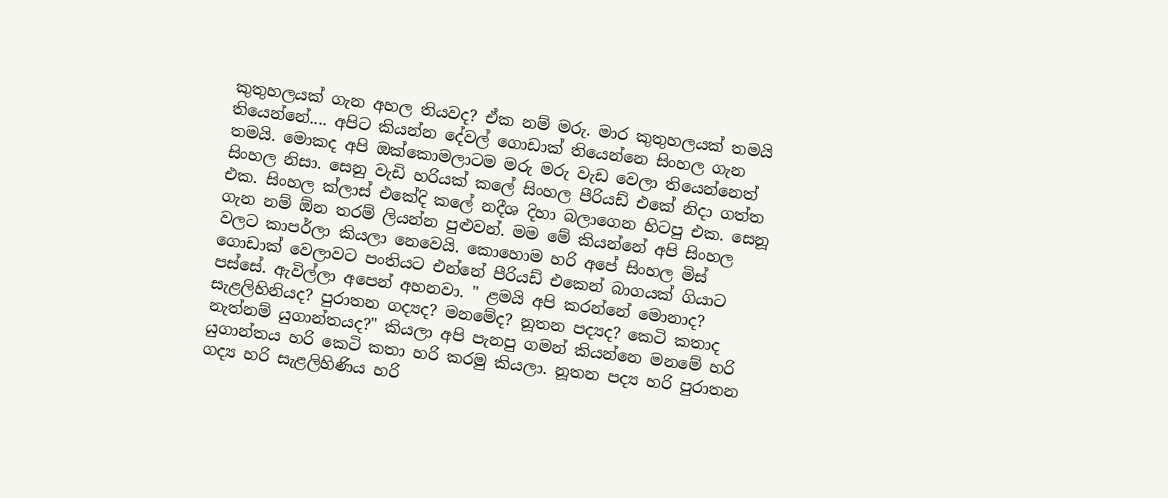කුතුහලයක් ගැන අහල තියවද? ඒක නම් මරු. මාර කුතුහලයක් තමයි තියෙන්නේ.... අපිට කියන්න දේවල් ගොඩාක් තියෙන්නෙ සිංහල ගැන තමයි. මොකද අපි ඔක්කොමලාටම මරු මරු වැඩ වෙලා තියෙන්නෙත් සිංහල නිසා. සෙනු වැඩි හරියක් කලේ සිංහල පීරියඩ් එකේ නිදා ගත්ත එක. සිංහල ක්ලාස් එකේදි කලේ නදීශ දිහා බලාගෙන හිටපු එක. සෙනූ ගැන නම් ඕන තරම් ලියන්න පුළුවන්. මම මේ කියන්නේ අපි සිංහල වලට කාපර්ලා කියලා නෙවෙයි. කොහොම හරි අපේ සිංහල මිස් ගොඩාක් වෙලාවට පංතියට එන්නේ පීරියඩ් එකෙන් බාගයක් ගියාට පස්සේ. ඇවිල්ලා අපෙන් අහනවා. " ළමයි අපි කරන්නේ මොනාද? සැළලිහිනියද? පුරාතන ගද්‍යද? මනමේද? නූතන පද්‍යද? කෙටි කතාද නැත්නම් යුගාන්තයද?" කියලා අපි පැනපු ගමන් කියන්නෙ මනමේ හරි යුගාන්තය හරි කෙටි කතා හරි කරමු කියලා. නූතන පද්‍ය හරි පුරාතන ගද්‍ය හරි සැළලිහිණිය හරි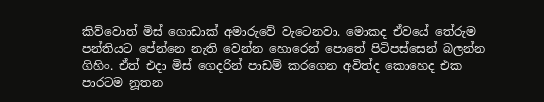කිව්වොත් මිස් ගොඩාක් අමාරුවේ වැටෙනවා. මොකද ඒවයේ තේරුම පන්තියට පේන්නෙ නැති වෙන්න හොරෙන් පොතේ පිටිපස්සෙන් බලන්න ගිහිං. ඒත් එදා මිස් ගෙදරින් පාඩම් කරගෙන අවිත්ද කොහෙද එක පාරටම නූතන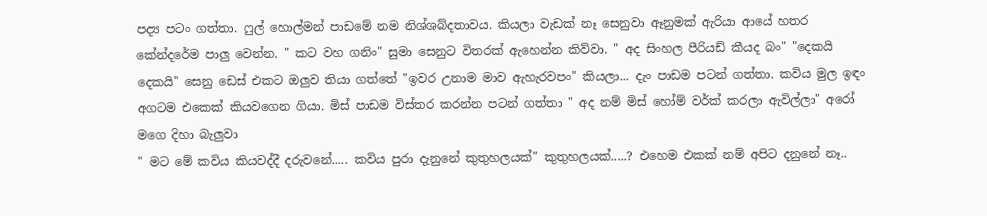පද්‍ය පටං ගත්තා. ෆුල් හොල්මන් පාඩමේ නම නිශ්ශබ්දතාවය. කියලා වැඩක් නෑ සෙනුවා ඈනුමක් ඇරියා ආයේ හතර කේන්දරේම පාලු වෙන්න. " කට වහ ගනිං" සුමා සෙනුට විතරක් ඇහෙන්න කිව්වා. " අද සිංහල පීරියඩ් කීයද බං" "දෙකයි දෙකයි" සෙනු ඩෙස් එකට ඔලුව තියා ගත්තේ "ඉවර උනාම මාව ඇහැරවපං" කියලා... දැං පාඩම පටන් ගත්තා. කවිය මුල ඉඳං අගටම එකෙක් කියවගෙන ගියා. මිස් පාඩම විස්තර කරන්න පටන් ගත්තා " අද නම් මිස් හෝම් වර්ක් කරලා ඇවිල්ලා" අරෝ මගෙ දිහා බැලුවා
" මට මේ කවිය කියවද්දී දරුවනේ..... කවිය පුරා දැනුනේ කුතුහලයක්" කුතුහලයක්.....? එහෙම එකක් නම් අපිට දනුනේ නෑ..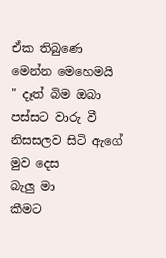ඒක තිබුණෙ මෙන්න මෙහෙමයි
" දෑත් බිම ඔබා පස්සට වාරු වී
නිසසලව සිටි ඇගේ මුව දෙස
බැලු මා
කීමට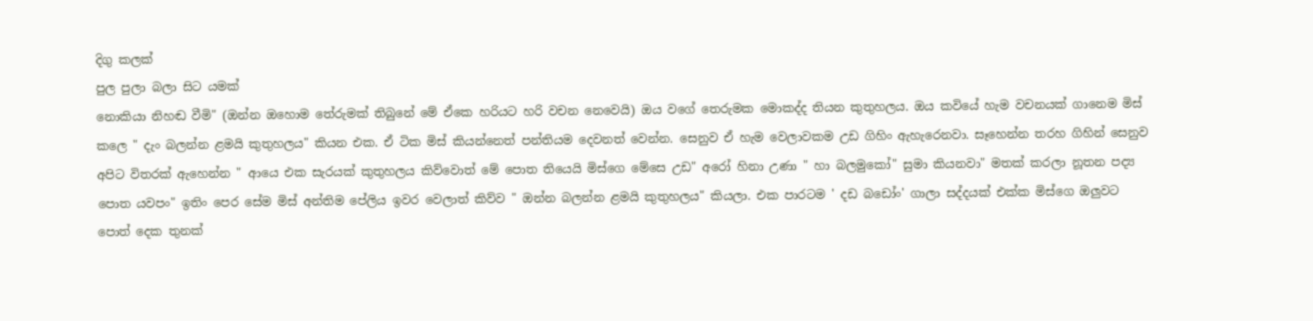දිගු කලක්
පුල පුලා බලා සිට යමක්
නොකියා නිහඬ වීමි" (ඔන්න ඔහොම තේරුමක් තිබුනේ මේ ඒකෙ හරියට හරි වචන නෙවෙයි) ඔය වගේ තෙරුමක මොකද්ද තියන කුතුහලය. ඔය කවියේ හැම වචනයක් ගානෙම මිස් කලෙ " දැං බලන්න ළමයි කුතුහලය" කියන එක. ඒ ටික මිස් කියන්නෙත් පන්තියම දෙවනත් වෙන්න. සෙනුව ඒ හැම වෙලාවකම උඩ ගිහිං ඇහැරෙනවා. සෑහෙන්න තරහ ගිහින් සෙනුව අපිට විතරක් ඇහෙන්න " ආයෙ එක සැරයක් කුතුහලය කිව්වොත් මේ පොත තියෙයි මිස්ගෙ මේසෙ උඩ" අරෝ හිනා උණා " හා බලමුකෝ" සුමා කියනවා" මතක් කරලා නූතන පද්‍ය පොත යවපං" ඉතිං පෙර සේම මිස් අන්තිම පේලිය ඉවර වෙලාත් කිව්ව " ඔන්න බලන්න ළමයි කුතුහලය" කියලා. එක පාරටම ' දඩ බඩෝං' ගාලා සද්දයක් එක්ක මිස්ගෙ ඔලුවට පොත් දෙක තුනක්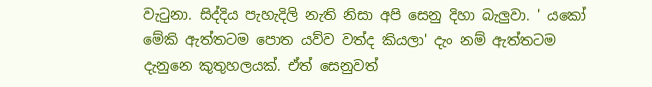වැටුනා. සිද්දිය පැහැදිලි නැති නිසා අපි සෙනු දිහා බැලුවා. ' යකෝ මේකි ඇත්තටම පොත යව්ව වත්ද කියලා' දැං නම් ඇත්තටම දැනුනෙ කුතුහලයක්. ඒත් සෙනුවත්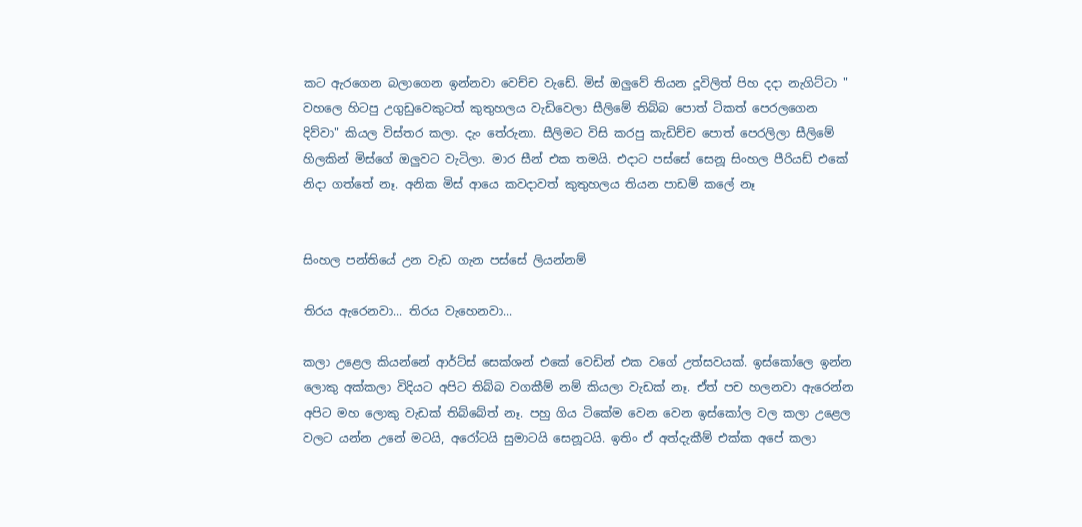කට ඇරගෙන බලාගෙන ඉන්නවා වෙච්ච වැඩේ. මිස් ඔලුවේ තියන දූවිලිත් පිහ දදා නැගිට්ටා " වහලෙ හිටපු උගුඩුවෙකුටත් කුතුහලය වැඩිවෙලා සීලිමේ තිබ්බ පොත් ටිකත් පෙරලගෙන දිව්වා" කියල විස්තර කලා. දැං තේරුනා. සීලිමට විසි කරපු කැඩිච්ච පොත් පෙරලිලා සීලිමේ හිලකින් මිස්ගේ ඔලුවට වැටිලා. මාර සීන් එක තමයි. එදාට පස්සේ සෙනූ සිංහල පීරියඩ් එකේ නිදා ගත්තේ නෑ. අනික මිස් ආයෙ කවදාවත් කුතුහලය තියන පාඩම් කලේ නෑ


සිංහල පන්තියේ උන වැඩ ගැන පස්සේ ලියන්නම්

තිරය ඇරෙනවා... තිරය වැහෙනවා...

කලා උළෙල කියන්නේ ආර්ට්ස් සෙක්ශන් එකේ වෙඩින් එක වගේ උත්සවයක්. ඉස්කෝලෙ ඉන්න ලොකු අක්කලා විදියට අපිට තිබ්බ වගකීම් නම් කියලා වැඩක් නෑ. ඒත් පච හලනවා ඇරෙන්න අපිට මහ ලොකු වැඩක් තිබ්බේත් නෑ. පහු ගිය ටිකේම වෙන වෙන ඉස්කෝල වල කලා උළෙල වලට යන්න උනේ මටයි, අරෝටයි සුමාටයි සෙනූටයි. ඉතිං ඒ අත්දැකීම් එක්ක අපේ කලා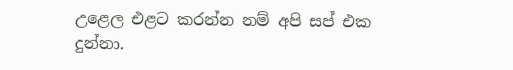උළෙල එළට කරන්න නම් අපි සප් එක දුන්නා.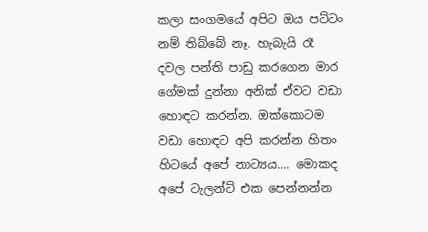කලා සංගමයේ අපිට ඔය පට්ටං නම් තිබ්බේ නෑ. හැබැයි රෑ දවල පන්ති පාඩු කරගෙන මාර ගේමක් දුන්නා අනික් ඒවට වඩා හොඳට කරන්න. ඔක්කොටම වඩා හොඳට අපි කරන්න හිතං හිටයේ අපේ නාට්‍යය.... මොකද අපේ ටැලන්ට් එක පෙන්නන්න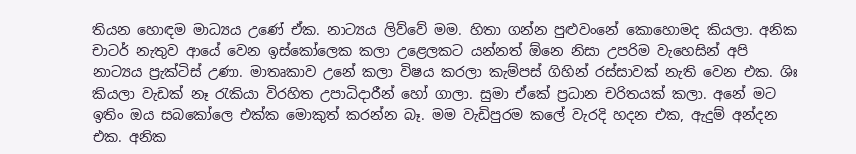තියන හොඳම මාධ්‍යය උණේ ඒක. නාට්‍යය ලිව්වේ මම. හිතා ගන්න පුළුවංනේ කොහොමද කියලා. අනික චාටර් නැතුව ආයේ වෙන ඉස්කෝලෙක කලා උළෙලකට යන්නත් ඕනෙ නිසා උපරිම වැහෙසින් අපි නාට්‍යය ප්‍රැක්ටිස් උණා. මාතෘකාව උනේ කලා විෂය කරලා කැම්පස් ගිහින් රස්සාවක් නැති වෙන එක. ශිඃ කියලා වැඩක් නෑ රැකියා විරහිත උපාධිදාරීන් හෝ ගාලා. සුමා ඒකේ ප්‍රධාන චරිතයක් කලා. අනේ මට ඉතිං ඔය සබකෝලෙ එක්ක මොකුත් කරන්න බෑ. මම වැඩිපුරම කලේ වැරදි හදන එක, ඇදුම් අන්දන එක. අනික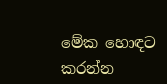මේක හොඳට කරන්න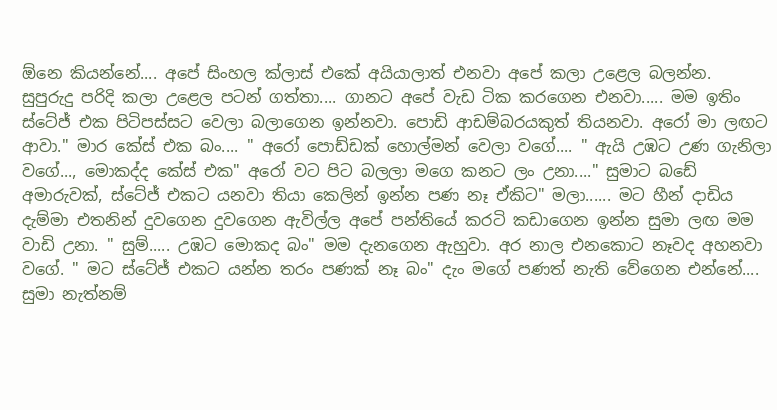ඕනෙ කියන්නේ.... අපේ සිංහල ක්ලාස් එකේ අයියාලාත් එනවා අපේ කලා උළෙල බලන්න.
සුපුරුදු පරිදි කලා උළෙල පටන් ගත්තා.... ගානට අපේ වැඩ ටික කරගෙන එනවා..... මම ඉතිං ස්ටේජ් එක පිටිපස්සට වෙලා බලාගෙන ඉන්නවා. පොඩි ආඩම්බරයකුත් තියනවා. අරෝ මා ලඟට ආවා." මාර කේස් එක බං.... " අරෝ පොඩ්ඩක් හොල්මන් වෙලා වගේ.... " ඇයි උඹට උණ ගැනිලා වගේ..., මොකද්ද කේස් එක" අරෝ වට පිට බලලා මගෙ කනට ලං උනා...." සුමාට බඩේ අමාරුවක්, ස්ටේජ් එකට යනවා තියා කෙලින් ඉන්න පණ නෑ ඒකිට" මලා...... මට හීන් දාඩිය දැම්මා එතනින් දුවගෙන දුවගෙන ඇවිල්ල අපේ පන්තියේ කරටි කඩාගෙන ඉන්න සුමා ලඟ මම වාඩි උනා. " සුම්..... උඹට මොකද බං" මම දැනගෙන ඇහුවා. අර නාල එනකොට නෑවද අහනවා වගේ. " මට ස්ටේජ් එකට යන්න තරං පණක් නෑ බං" දැං මගේ පණත් නැති වේගෙන එන්නේ.... සුමා නැත්නම්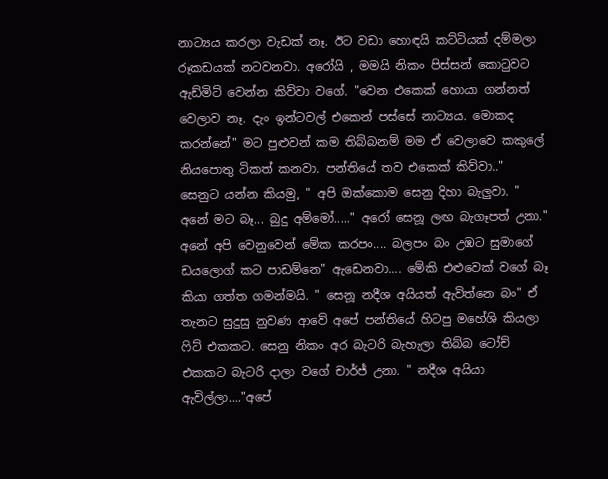නාට්‍යය කරලා වැඩක් නෑ. ඊට වඩා හොඳයි කට්ටියක් දම්මලා රූකඩයක් නටවනවා. අරෝයි , මමයි නිකං පිස්සන් කොටුවට ඇඩ්මිට් වෙන්න කිව්වා වගේ. "වෙන එකෙක් හොයා ගන්නත් වෙලාව නෑ. දැං ඉන්ටවල් එකෙන් පස්සේ නාට්‍යය. මොකද කරන්නේ" මට පුළුවන් කම තිබ්බනම් මම ඒ වෙලාවෙ කකුලේ නියපොතු ටිකත් කනවා. පන්තියේ තව එකෙක් කිව්වා.." සෙනුට යන්න කියමු, " අපි ඔක්කොම සෙනු දිහා බැලුවා. " අනේ මට බෑ... බුදු අම්මෝ....." අරෝ සෙනූ ලඟ බැගෑපත් උනා." අනේ අපි වෙනුවෙන් මේක කරපං.... බලපං බං උඹට සුමාගේ ඩයලොග් කට පාඩම්නෙ" ඇඩෙනවා.... මේකි එළුවෙක් වගේ බෑ කියා ගත්ත ගමන්මයි. " සෙනූ නදීශ අයියත් ඇවිත්නෙ බං" ඒ තැනට සුදුසු නුවණ ආවේ අපේ පන්තියේ හිටපු මහේශි කියලා ෆිට් එකකට. සෙනු නිකං අර බැටරි බැහැලා තිබ්බ ටෝච් එකකට බැටරි දාලා වගේ චාර්ජ් උනා. " නදීශ අයියා ඇවිල්ලා...."අපේ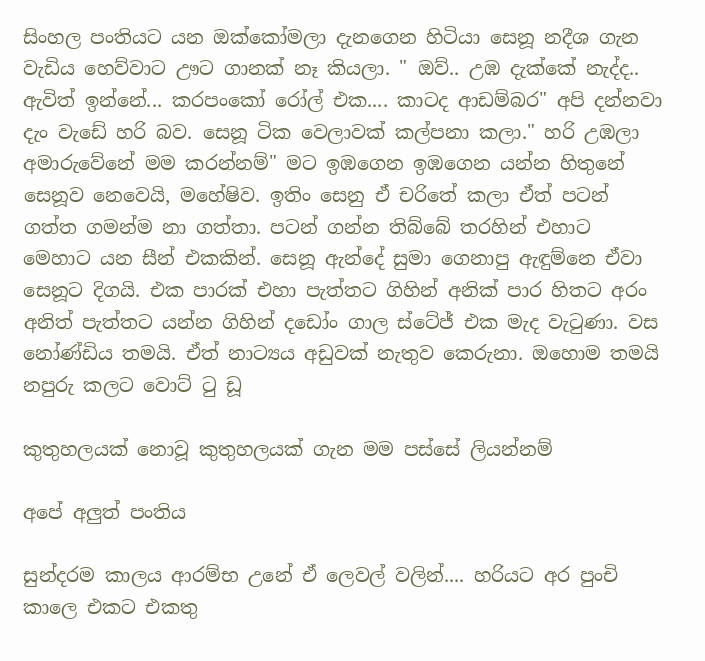සිංහල පංතියට යන ඔක්කෝමලා දැනගෙන හිටියා සෙනූ නදීශ ගැන වැඩිය හෙව්වාට ඌට ගානක් නෑ කියලා. " ඔව්.. උඹ දැක්කේ නැද්ද.. ඇවිත් ඉන්නේ... කරපංකෝ රෝල් එක.... කාටද ආඩම්බර" අපි දන්නවා දැං වැඩේ හරි බව. සෙනූ ටික වෙලාවක් කල්පනා කලා." හරි උඹලා අමාරුවේනේ මම කරන්නම්" මට ඉඹගෙන ඉඹගෙන යන්න හිතුනේ සෙනූව නෙවෙයි, මහේෂිව. ඉතිං සෙනු ඒ චරිතේ කලා ඒත් පටන් ගත්ත ගමන්ම නා ගත්තා. පටන් ගන්න තිබ්බේ තරහින් එහාට මෙහාට යන සීන් එකකින්. සෙනූ ඇන්දේ සුමා ගෙනාපු ඇඳුම්නෙ ඒවා සෙනූට දිගයි. එක පාරක් එහා පැත්තට ගිහින් අනික් පාර හිතට අරං අනිත් පැත්තට යන්න ගිහින් දඩෝං ගාල ස්ටේජ් එක මැද වැටුණා. වස නෝණ්ඩිය තමයි. ඒත් නාට්‍යය අඩුවක් නැතුව කෙරුනා. ඔහොම තමයි නපුරු කලට වොට් ටු ඩූ

කුතුහලයක් නොවූ කුතුහලයක් ගැන මම පස්සේ ලියන්නම්

අපේ අලුත් පංතිය

සුන්දරම කාලය ආරම්භ උනේ ඒ ලෙවල් වලින්.... හරියට අර පුංචි කාලෙ එකට එකතු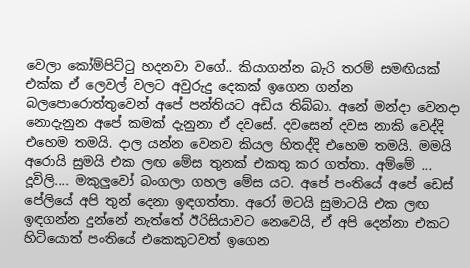වෙලා කෝම්පිට්ටු හදනවා වගේ.. කියාගන්න බැරි තරම් සමඟියක් එක්ක ඒ ලෙවල් වලට අවුරුදු දෙකක් ඉගෙන ගන්න බලපොරොත්තුවෙන් අපේ පන්තියට අඩිය තිබ්බා. අනේ මන්දා වෙනදා නොදැනුන අපේ කමක් දැනුනා ඒ දවසේ. දවසෙන් දවස නාකි වෙද්දි එහෙම තමයි. දාල යන්න වෙනව කියල හිතද්දි එහෙම තමයි. මමයි අරොයි සුමයි එක ලඟ මේස තුනක් එකතු කර ගත්තා. අම්මේ ... දූවිලි.... මකුලුවෝ බංගලා ගහල මේස යට. අපේ පංතියේ අපේ ඩෙස් පේලියේ අපි තුන් දෙනා ඉඳගත්තා. අරෝ මටයි සුමාටයි එක ලඟ ඉඳගන්න දුන්නේ නැත්තේ ඊරිසියාවට නෙවෙයි, ඒ අපි දෙන්නා එකට හිටියොත් පංතියේ එකෙකුටවත් ඉගෙන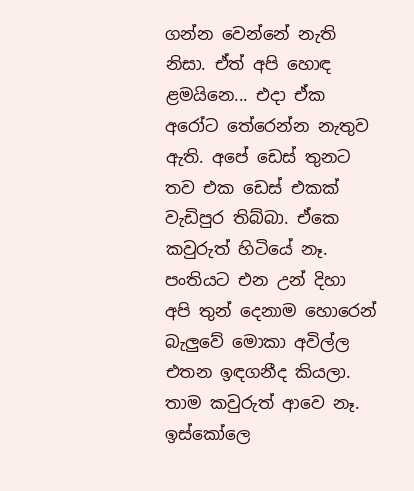ගන්න වෙන්නේ නැති නිසා. ඒත් අපි හොඳ ළමයිනෙ... එදා ඒක අරෝට තේරෙන්න නැතුව ඇති. අපේ ඩෙස් තුනට තව එක ඩෙස් එකක් වැඩිපුර තිබ්බා. ඒකෙ කවුරුත් හිටියේ නෑ. පංතියට එන උන් දිහා අපි තුන් දෙනාම හොරෙන් බැලුවේ මොකා අවිල්ල එතන ඉඳගනීද කියලා. තාම කවුරුත් ආවෙ නෑ. ඉස්කෝලෙ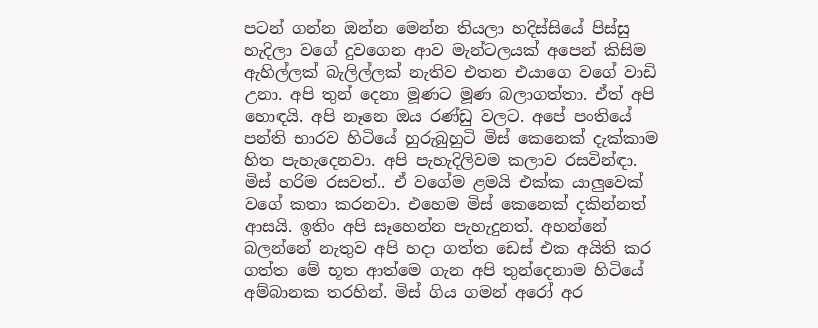පටන් ගන්න ඔන්න මෙන්න තියලා හදිස්සියේ පිස්සු හැදිලා වගේ දුවගෙන ආව මැන්ටලයක් අපෙන් කිසිම ඇහිල්ලක් බැලිල්ලක් නැතිව එතන එයාගෙ වගේ වාඩි උනා. අපි තුන් දෙනා මූණට මූණ බලාගත්තා. ඒත් අපි හොඳයි. අපි නෑනෙ ඔය රණ්ඩු වලට. අපේ පංතියේ පන්ති භාරව හිටියේ හුරුබුහුටි මිස් කෙනෙක් දැක්කාම හිත පැහැදෙනවා. අපි පැහැදිලිවම කලාව රසවින්ඳා. මිස් හරිම රසවත්.. ඒ වගේම ළමයි එක්ක යාලුවෙක් වගේ කතා කරනවා. එහෙම මිස් කෙනෙක් දකින්නත් ආසයි. ඉතිං අපි සෑහෙන්න පැහැදුනත්. අහන්නේ බලන්නේ නැතුව අපි හදා ගත්ත ඩෙස් එක අයිති කර ගත්ත මේ භූත ආත්මෙ ගැන අපි තුන්දෙනාම හිටියේ අම්බානක තරහින්. මිස් ගිය ගමන් අරෝ අර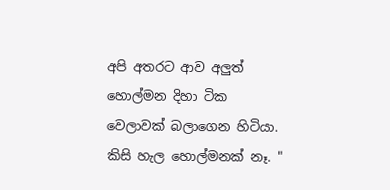අපි අතරට ආව අලුත් හොල්මන දිහා ටික වෙලාවක් බලාගෙන හිටියා. කිසි හැල හොල්මනක් නෑ. "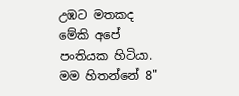උඹට මතකද මේකි අපේ පංතියක හිටියා. මම හිතන්නේ 8"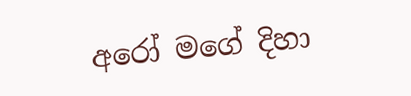අරෝ මගේ දිහා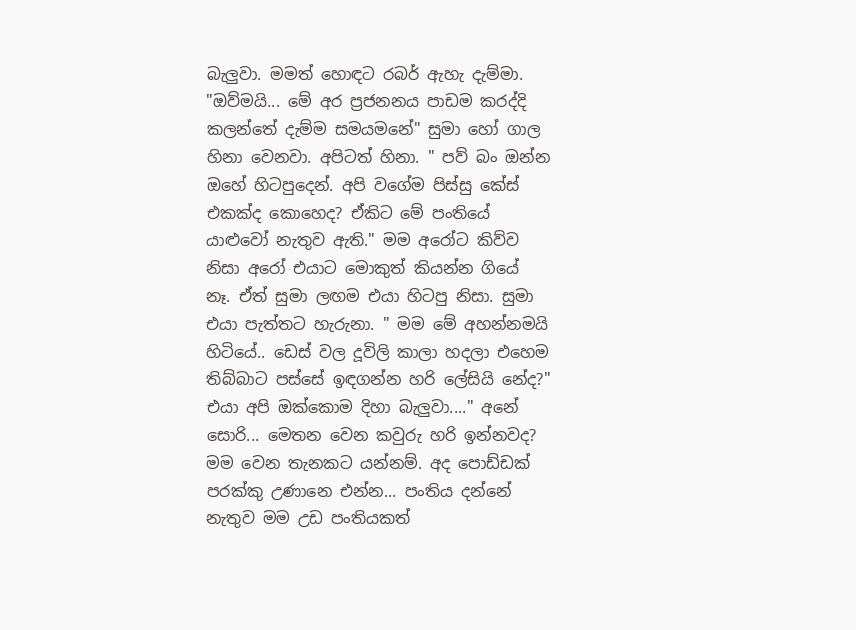බැලුවා. මමත් හොඳට රබර් ඇහැ දැම්මා. "ඔව්මයි... මේ අර ප්‍රජනනය පාඩම කරද්දි කලන්තේ දැම්ම සමයමනේ" සුමා හෝ ගාල හිනා වෙනවා. අපිටත් හිනා. " පව් බං ඔන්න ඔහේ හිටපුදෙන්. අපි වගේම පිස්සු කේස් එකක්ද කොහෙද? ඒකිට මේ පංතියේ යාළුවෝ නැතුව ඇති." මම අරෝට කිව්ව නිසා අරෝ එයාට මොකුත් කියන්න ගියේ නෑ. ඒත් සුමා ලඟම එයා හිටපු නිසා. සුමා එයා පැත්තට හැරුනා. " මම මේ අහන්නමයි හිටියේ.. ඩෙස් වල දූවිලි කාලා හදලා එහෙම තිබ්බාට පස්සේ ඉඳගන්න හරි ලේසියි නේද?" එයා අපි ඔක්කොම දිහා බැලුවා...." අනේ සොරි... මෙතන වෙන කවුරු හරි ඉන්නවද? මම වෙන තැනකට යන්නම්. අද පොඩ්ඩක් පරක්කු උණානෙ එන්න... පංතිය දන්නේ නැතුව මම උඩ පංතියකත්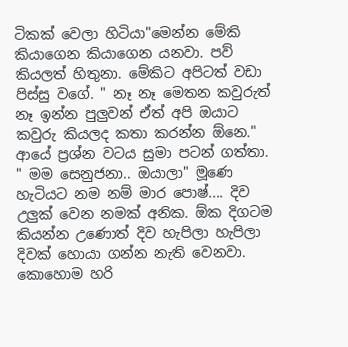ටිකක් වෙලා හිටියා"මෙන්න මේකි කියාගෙන කියාගෙන යනවා. පව් කියලත් හිතුනා. මේකිට අපිටත් වඩා පිස්සු වගේ. " නෑ නෑ මෙතන කවුරුත් නෑ ඉන්න පුලුවන් ඒත් අපි ඔයාට කවුරු කියලද කතා කරන්න ඕනෙ." ආයේ ප්‍රශ්න වටය සුමා පටන් ගත්තා. " මම සෙනුජනා.. ඔයාලා" මූණෙ හැටියට නම නම් මාර පොෂ්.... දිව උලුක් වෙන නමක් අනික. ඕක දිගටම කියන්න උණොත් දිව හැපිලා හැපිලා දිවක් හොයා ගන්න නැති වෙනවා. කොහොම හරි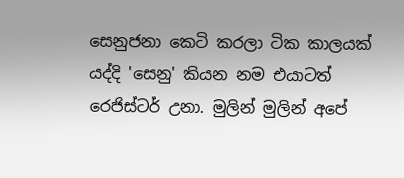සෙනුජනා කෙටි කරලා ටික කාලයක් යද්දි 'සෙනු' කියන නම එයාටත් රෙජිස්ටර් උනා. මුලින් මුලින් අපේ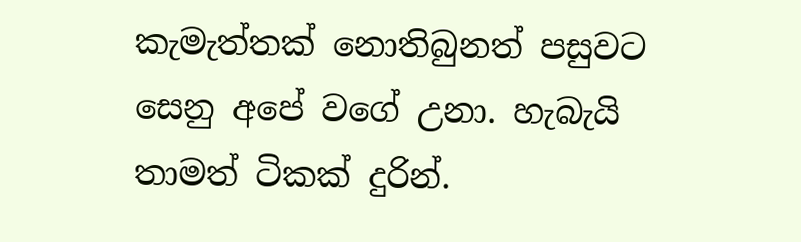කැමැත්තක් නොතිබුනත් පසුවට සෙනු අපේ වගේ උනා. හැබැයි තාමත් ටිකක් දුරින්.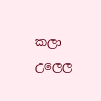කලා උලෙල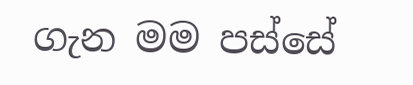ගැන මම පස්සේ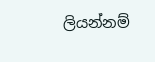ලියන්නම්